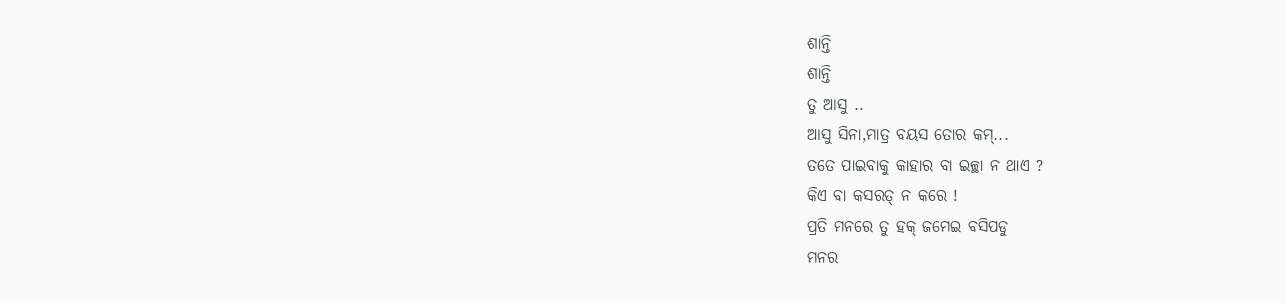ଶାନ୍ତି
ଶାନ୍ତି
ତୁ ଆସୁ ..
ଆସୁ ସିନା,ମାତ୍ର ବୟସ ତୋର କମ୍...
ତତେ ପାଇବାକୁ କାହାର ବା ଇଚ୍ଛା ନ ଥାଏ ?
କିଏ ବା କସରତ୍ ନ କରେ !
ପ୍ରତି ମନରେ ତୁ ହକ୍ ଜମେଇ ବସିପଡୁ
ମନର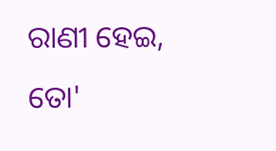ରାଣୀ ହେଇ,
ତୋ'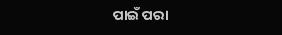ପାଇଁ ପରା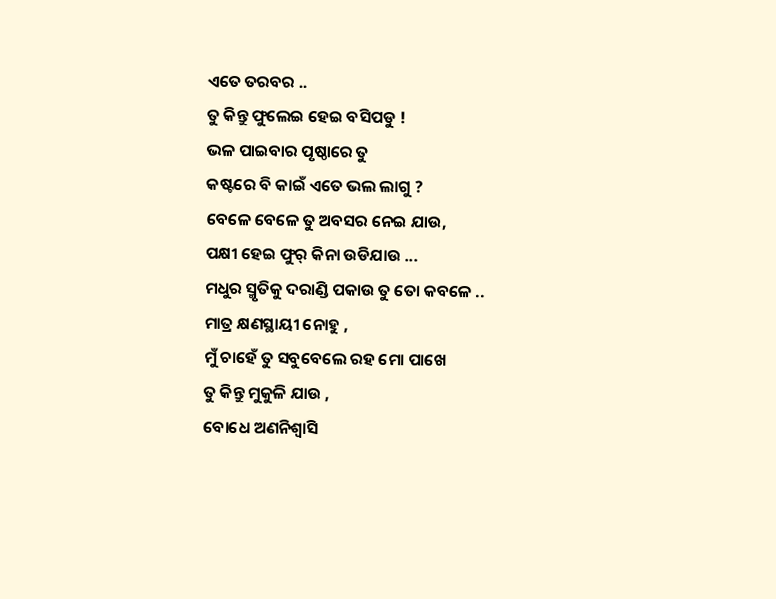ଏତେ ତରବର ..
ତୁ କିନ୍ତୁ ଫୁଲେଇ ହେଇ ବସିପଡୁ !
ଭଳ ପାଇବାର ପୃଷ୍ଠାରେ ତୁ
କଷ୍ଟରେ ବି କାଇଁ ଏତେ ଭଲ ଲାଗୁ ?
ବେଳେ ବେଳେ ତୁ ଅବସର ନେଇ ଯାଉ,
ପକ୍ଷୀ ହେଇ ଫୁର୍ କିନା ଉଡିଯାଉ ...
ମଧୁର ସ୍ମୃତିକୁ ଦରାଣ୍ଡି ପକାଉ ତୁ ତୋ କବଳେ ..
ମାତ୍ର କ୍ଷଣସ୍ଥାୟୀ ନୋହୁ ,
ମୁଁ ଚାହେଁ ତୁ ସବୁବେଲେ ରହ ମୋ ପାଖେ
ତୁ କିନ୍ତୁ ମୁକୁଳି ଯାଉ ,
ବୋଧେ ଅଣନିଶ୍ୱାସି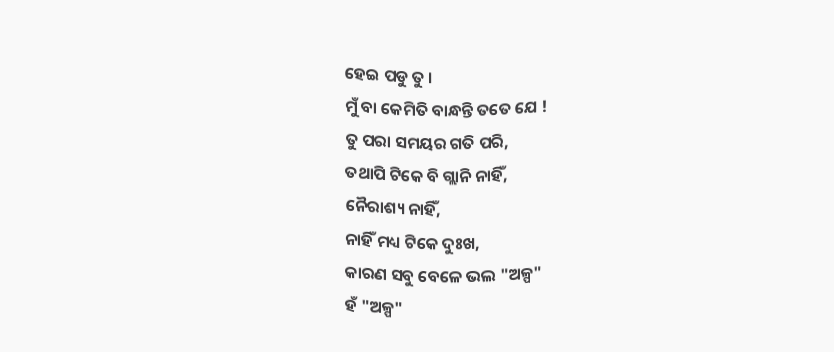ହେଇ ପଡୁ ତୁ ।
ମୁଁ ବା କେମିତି ବାନ୍ଧନ୍ତି ତତେ ଯେ !
ତୁ ପରା ସମୟର ଗତି ପରି,
ତଥାପି ଟିକେ ବି ଗ୍ଲାନି ନାହିଁ,
ନୈରାଶ୍ୟ ନାହିଁ,
ନାହିଁ ମଧ୍ୟ ଟିକେ ଦୁଃଖ,
କାରଣ ସବୁ ବେଳେ ଭଲ "ଅଳ୍ପ"
ହଁ "ଅଳ୍ପ"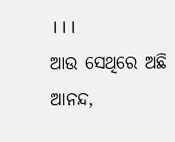।।।
ଆଉ ସେଥିରେ ଅଛି ଆନନ୍ଦ,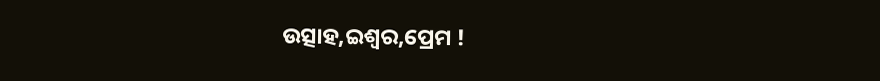ଉତ୍ସାହ,ଇଶ୍ୱର,ପ୍ରେମ !